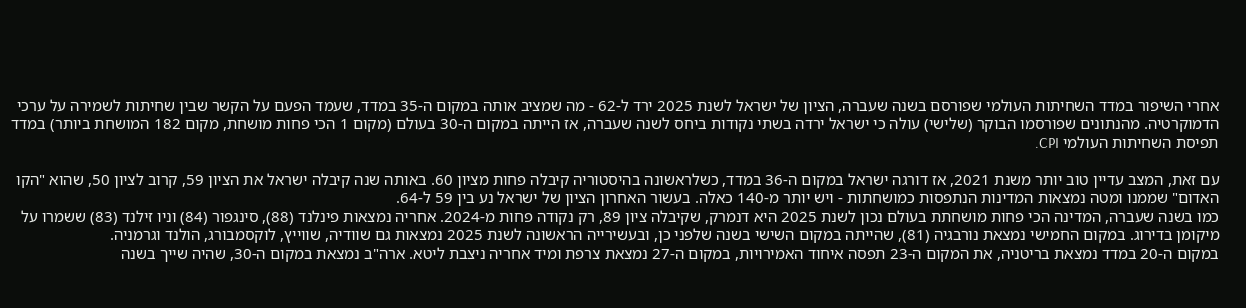אחרי השיפור במדד השחיתות העולמי שפורסם בשנה שעברה, הציון של ישראל לשנת 2025 ירד ל-62 - מה שמציב אותה במקום ה-35 במדד, שעמד הפעם על הקשר שבין שחיתות לשמירה על ערכי הדמוקרטיה. מהנתונים שפורסמו הבוקר (שלישי) עולה כי ישראל ירדה בשתי נקודות ביחס לשנה שעברה, אז הייתה במקום ה-30 בעולם (מקום 1 הכי פחות מושחת, מקום 182 המושחת ביותר) במדד תפיסת השחיתות העולמי CPI.

עם זאת, המצב עדיין טוב יותר משנת 2021, אז דורגה ישראל במקום ה-36 במדד, כשלראשונה בהיסטוריה קיבלה פחות מציון 60. באותה שנה קיבלה ישראל את הציון 59, קרוב לציון 50, שהוא "הקו האדום" שממנו ומטה נמצאות המדינות הנתפסות כמושחתות - ויש יותר מ-140 כאלה. בעשור האחרון הציון של ישראל נע בין 59 ל-64.
כמו בשנה שעברה, המדינה הכי פחות מושחתת בעולם נכון לשנת 2025 היא דנמרק, שקיבלה ציון 89, רק נקודה פחות מ-2024. אחריה נמצאות פינלנד (88), סינגפור (84) וניו זילנד (83) ששמרו על מיקומן בדירוג. במקום החמישי נמצאת נורבגיה (81), שהייתה במקום השישי בשנה שלפני כן, ובעשירייה הראשונה לשנת 2025 נמצאות גם שוודיה, שווייץ, לוקסמבורג, הולנד וגרמניה.
במקום ה-20 במדד נמצאת בריטניה, את המקום ה-23 תפסה איחוד האמירויות, במקום ה-27 נמצאת צרפת ומיד אחריה ניצבת ליטא. ארה"ב נמצאת במקום ה-30, שהיה שייך בשנה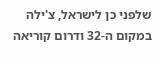שלפני כן לישראל, צ'ילה במקום ה-32 ודרום קוריאה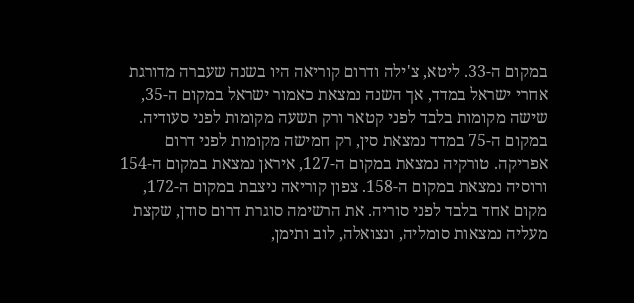במקום ה-33. ליטא, צ'ילה ודרום קוריאה היו בשנה שעברה מדורגת אחרי ישראל במדד, אך השנה נמצאת כאמור ישראל במקום ה-35, שישה מקומות בלבד לפני קטאר ורק תשעה מקומות לפני סעודיה.
במקום ה-75 במדד נמצאת סין, רק חמישה מקומות לפני דרום אפריקה. טורקיה נמצאת במקום ה-127, איראן נמצאת במקום ה-154 ורוסיה נמצאת במקום ה-158. צפון קוריאה ניצבת במקום ה-172, מקום אחד בלבד לפני סוריה. את הרשימה סוגרת דרום סודן, שקצת מעליה נמצאות סומליה, ונצואלה, לוב ותימן,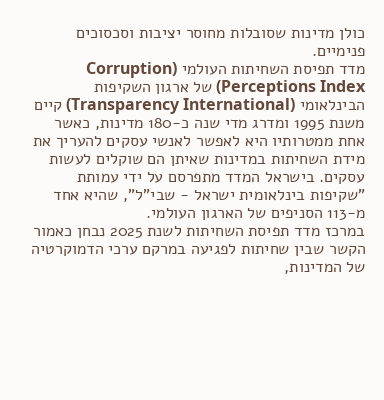כולן מדינות שסובלות מחוסר יציבות וסכסוכים פנימיים.
מדד תפיסת השחיתות העולמי (Corruption Perceptions Index) של ארגון השקיפות הבינלאומי (Transparency International) קיים משנת 1995 ומדרג מדי שנה כ-180 מדינות, כאשר אחת ממטרותיו היא לאפשר לאנשי עסקים להעריך את מידת השחיתות במדינות שאיתן הם שוקלים לעשות עסקים. בישראל המדד מתפרסם על ידי עמותת "שקיפות בינלאומית ישראל - שבי"ל", שהיא אחד מ-113 הסניפים של הארגון העולמי.
במרכז מדד תפיסת השחיתות לשנת 2025 נבחן כאמור הקשר שבין שחיתות לפגיעה במרקם ערכי הדמוקרטיה של המדינות,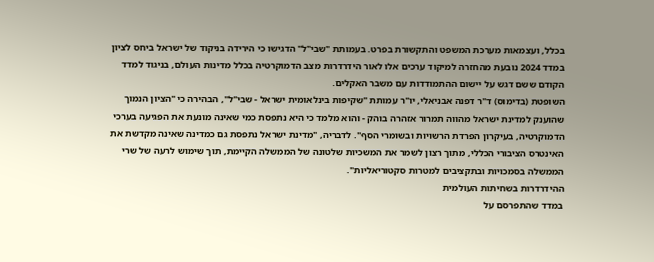בכלל, ועצמאות מערכת המשפט והתקשורת בפרט. בעמותת "שבי"ל" הדגישו כי הירידה בניקוד של ישראל ביחס לציון במדד 2024 נובעת מהחזרה למיקוד ערכים אלו לאור הידרדרות מצב הדמוקרטיה בכלל מדינות העולם, בניגוד למדד הקודם ששם דגש על יישום ההתמודדות עם משבר האקלים.
השופטת (בדימוס) ד"ר דפנה אבניאלי, יו"ר עמותת "שקיפות בינלאומית ישראל - שבי"ל", הבהירה כי "הציון הנמוך שהוענק למדינת ישראל מהווה תמרור אזהרה בוהק - והוא מלמד כי היא נתפסת כמי שאינה מונעת את הפגיעה בערכי הדמוקרטיה, בעיקרון הפרדת הרשויות ובשומרי הסף". לדבריה, "מדינת ישראל נתפסת גם כמדינה שאינה מקדשת את האינטרס הציבורי הכללי, מתוך רצון לשמר את המשכיות שלטונה של הממשלה הקיימת, תוך שימוש לרעה של שרי הממשלה בסמכויות ובתקציבים למטרות סקטוריאליות".
ההידרדרות בשחיתות העולמית
במדד שהתפרסם על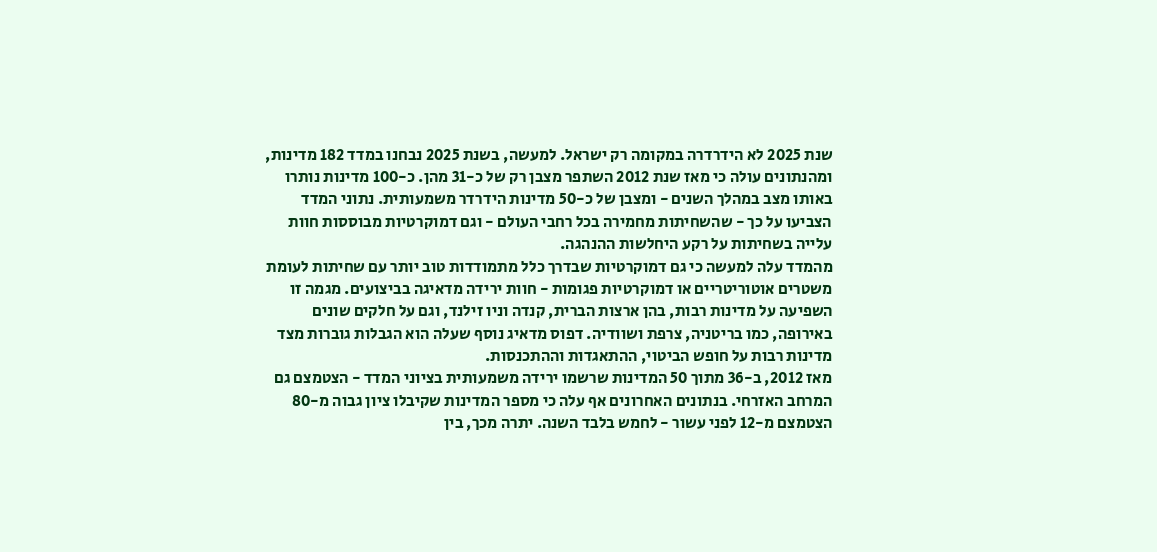שנת 2025 לא הידרדרה במקומה רק ישראל. למעשה, בשנת 2025 נבחנו במדד 182 מדינות, ומהנתונים עולה כי מאז שנת 2012 השתפר מצבן רק של כ-31 מהן. כ-100 מדינות נותרו באותו מצב במהלך השנים - ומצבן של כ-50 מדינות הידרדר משמעותית. נתוני המדד הצביעו על כך - שהשחיתות מחמירה בכל רחבי העולם - וגם דמוקרטיות מבוססות חוות עלייה בשחיתות על רקע היחלשות ההנהגה.
מהמדד עלה למעשה כי גם דמוקרטיות שבדרך כלל מתמודדות טוב יותר עם שחיתות לעומת משטרים אוטוריטריים או דמוקרטיות פגומות - חוות ירידה מדאיגה בביצועים. מגמה זו השפיעה על מדינות רבות, בהן ארצות הברית, קנדה וניו זילנד, וגם על חלקים שונים באירופה, כמו בריטניה, צרפת ושוודיה. דפוס מדאיג נוסף שעלה הוא הגבלות גוברות מצד מדינות רבות על חופש הביטוי, ההתאגדות וההתכנסות.
מאז 2012, ב-36 מתוך 50 המדינות שרשמו ירידה משמעותית בציוני המדד - הצטמצם גם המרחב האזרחי. בנתונים האחרונים אף עלה כי מספר המדינות שקיבלו ציון גבוה מ-80 הצטמצם מ-12 לפני עשור - לחמש בלבד השנה. יתרה מכך, בין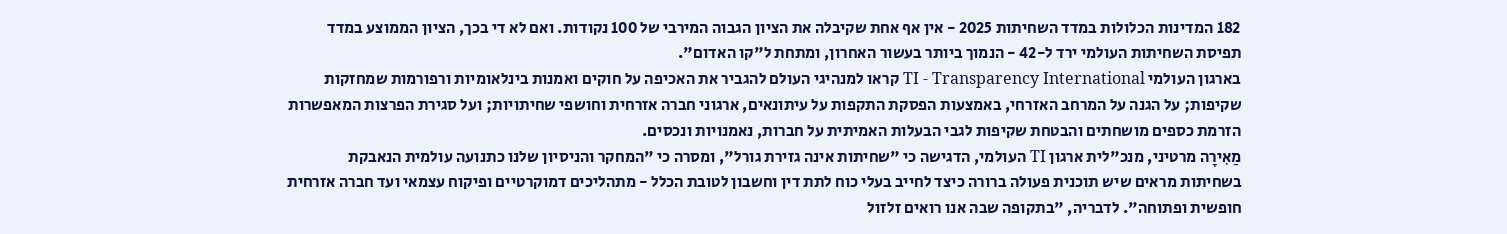182 המדינות הכלולות במדד השחיתות 2025 - אין אף אחת שקיבלה את הציון הגבוה המירבי של 100 נקודות. ואם לא די בכך, הציון הממוצע במדד תפיסת השחיתות העולמי ירד ל-42 - הנמוך ביותר בעשור האחרון, ומתחת ל"קו האדום".
בארגון העולמי TI - Transparency International קראו למנהיגי העולם להגביר את האכיפה על חוקים ואמנות בינלאומיות ורפורמות שמחזקות שקיפות; על הגנה על המרחב האזרחי, באמצעות הפסקת התקפות על עיתונאים, ארגוני חברה אזרחית וחושפי שחיתויות; ועל סגירת הפרצות המאפשרות הזרמת כספים מושחתים והבטחת שקיפות לגבי הבעלות האמיתית על חברות, נאמנויות ונכסים.
מַאִירָה מרטיני, מנכ"לית ארגון TI העולמי, הדגישה כי "שחיתות אינה גזירת גורל", ומסרה כי "המחקר והניסיון שלנו כתנועה עולמית הנאבקת בשחיתות מראים שיש תוכנית פעולה ברורה כיצד לחייב בעלי כוח לתת דין וחשבון לטובת הכלל - מתהליכים דמוקרטיים ופיקוח עצמאי ועד חברה אזרחית חופשית ופתוחה". לדבריה, "בתקופה שבה אנו רואים זלזול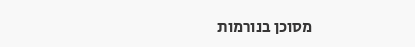מסוכן בנורמות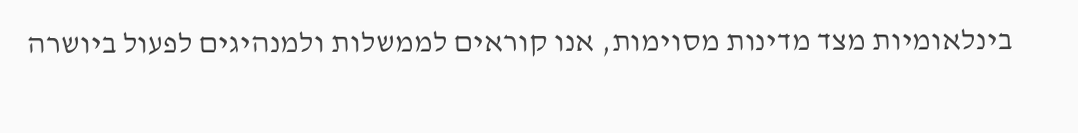בינלאומיות מצד מדינות מסוימות, אנו קוראים לממשלות ולמנהיגים לפעול ביושרה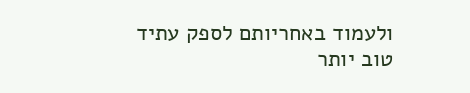ולעמוד באחריותם לספק עתיד טוב יותר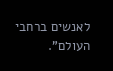לאנשים ברחבי העולם".